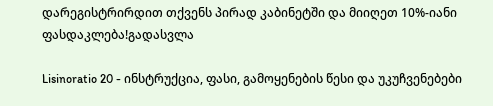დარეგისტრირდით თქვენს პირად კაბინეტში და მიიღეთ 10%-იანი ფასდაკლება!გადასვლა

Lisinoratio 20 - ინსტრუქცია, ფასი, გამოყენების წესი და უკუჩვენებები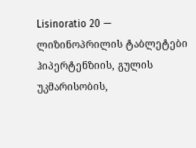Lisinoratio 20 — ლიზინოპრილის ტაბლეტები ჰიპერტენზიის, გულის უკმარისობის,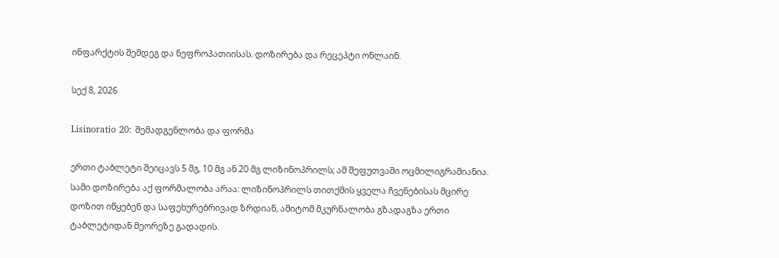ინფარქტის შემდეგ და ნეფროპათიისას. დოზირება და რეცეპტი ონლაინ.

სექ 8, 2026

Lisinoratio 20: შემადგენლობა და ფორმა

ერთი ტაბლეტი შეიცავს 5 მგ, 10 მგ ან 20 მგ ლიზინოპრილს; ამ შეფუთვაში ოცმილიგრამიანია. სამი დოზირება აქ ფორმალობა არაა: ლიზინოპრილს თითქმის ყველა ჩვენებისას მცირე დოზით იწყებენ და საფეხურებრივად ზრდიან, ამიტომ მკურნალობა გზადაგზა ერთი ტაბლეტიდან მეორეზე გადადის.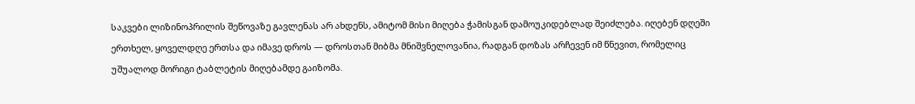საკვები ლიზინოპრილის შეწოვაზე გავლენას არ ახდენს, ამიტომ მისი მიღება ჭამისგან დამოუკიდებლად შეიძლება. იღებენ დღეში ერთხელ, ყოველდღე ერთსა და იმავე დროს — დროსთან მიბმა მნიშვნელოვანია, რადგან დოზას არჩევენ იმ წნევით, რომელიც უშუალოდ მორიგი ტაბლეტის მიღებამდე გაიზომა.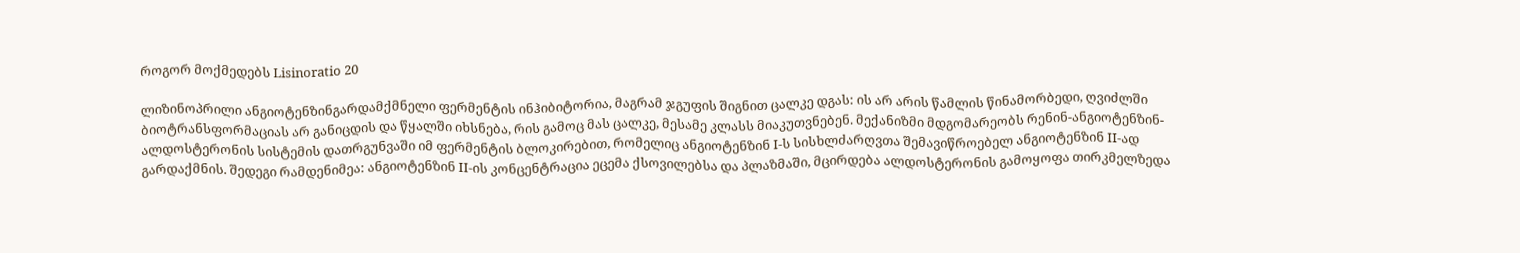როგორ მოქმედებს Lisinoratio 20

ლიზინოპრილი ანგიოტენზინგარდამქმნელი ფერმენტის ინჰიბიტორია, მაგრამ ჯგუფის შიგნით ცალკე დგას: ის არ არის წამლის წინამორბედი, ღვიძლში ბიოტრანსფორმაციას არ განიცდის და წყალში იხსნება, რის გამოც მას ცალკე, მესამე კლასს მიაკუთვნებენ. მექანიზმი მდგომარეობს რენინ-ანგიოტენზინ-ალდოსტერონის სისტემის დათრგუნვაში იმ ფერმენტის ბლოკირებით, რომელიც ანგიოტენზინ I-ს სისხლძარღვთა შემავიწროებელ ანგიოტენზინ II-ად გარდაქმნის. შედეგი რამდენიმეა: ანგიოტენზინ II-ის კონცენტრაცია ეცემა ქსოვილებსა და პლაზმაში, მცირდება ალდოსტერონის გამოყოფა თირკმელზედა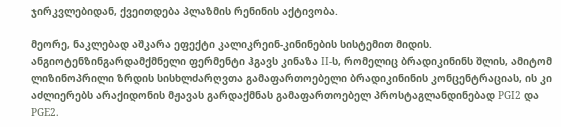ჯირკვლებიდან, ქვეითდება პლაზმის რენინის აქტივობა.

მეორე, ნაკლებად აშკარა ეფექტი კალიკრეინ-კინინების სისტემით მიდის. ანგიოტენზინგარდამქმნელი ფერმენტი ჰგავს კინაზა II-ს, რომელიც ბრადიკინინს შლის, ამიტომ ლიზინოპრილი ზრდის სისხლძარღვთა გამაფართოებელი ბრადიკინინის კონცენტრაციას, ის კი აძლიერებს არაქიდონის მჟავას გარდაქმნას გამაფართოებელ პროსტაგლანდინებად PGI2 და PGE2.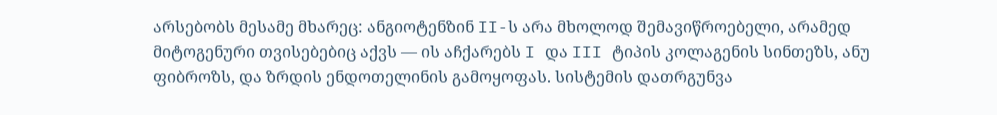არსებობს მესამე მხარეც: ანგიოტენზინ II-ს არა მხოლოდ შემავიწროებელი, არამედ მიტოგენური თვისებებიც აქვს — ის აჩქარებს I და III ტიპის კოლაგენის სინთეზს, ანუ ფიბროზს, და ზრდის ენდოთელინის გამოყოფას. სისტემის დათრგუნვა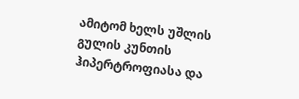ამიტომ ხელს უშლის გულის კუნთის ჰიპერტროფიასა და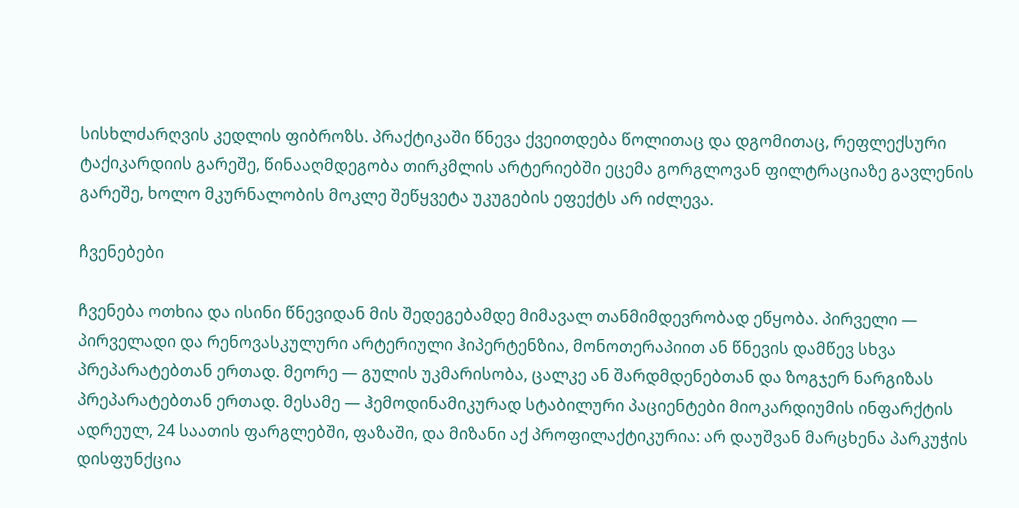სისხლძარღვის კედლის ფიბროზს. პრაქტიკაში წნევა ქვეითდება წოლითაც და დგომითაც, რეფლექსური ტაქიკარდიის გარეშე, წინააღმდეგობა თირკმლის არტერიებში ეცემა გორგლოვან ფილტრაციაზე გავლენის გარეშე, ხოლო მკურნალობის მოკლე შეწყვეტა უკუგების ეფექტს არ იძლევა.

ჩვენებები

ჩვენება ოთხია და ისინი წნევიდან მის შედეგებამდე მიმავალ თანმიმდევრობად ეწყობა. პირველი — პირველადი და რენოვასკულური არტერიული ჰიპერტენზია, მონოთერაპიით ან წნევის დამწევ სხვა პრეპარატებთან ერთად. მეორე — გულის უკმარისობა, ცალკე ან შარდმდენებთან და ზოგჯერ ნარგიზას პრეპარატებთან ერთად. მესამე — ჰემოდინამიკურად სტაბილური პაციენტები მიოკარდიუმის ინფარქტის ადრეულ, 24 საათის ფარგლებში, ფაზაში, და მიზანი აქ პროფილაქტიკურია: არ დაუშვან მარცხენა პარკუჭის დისფუნქცია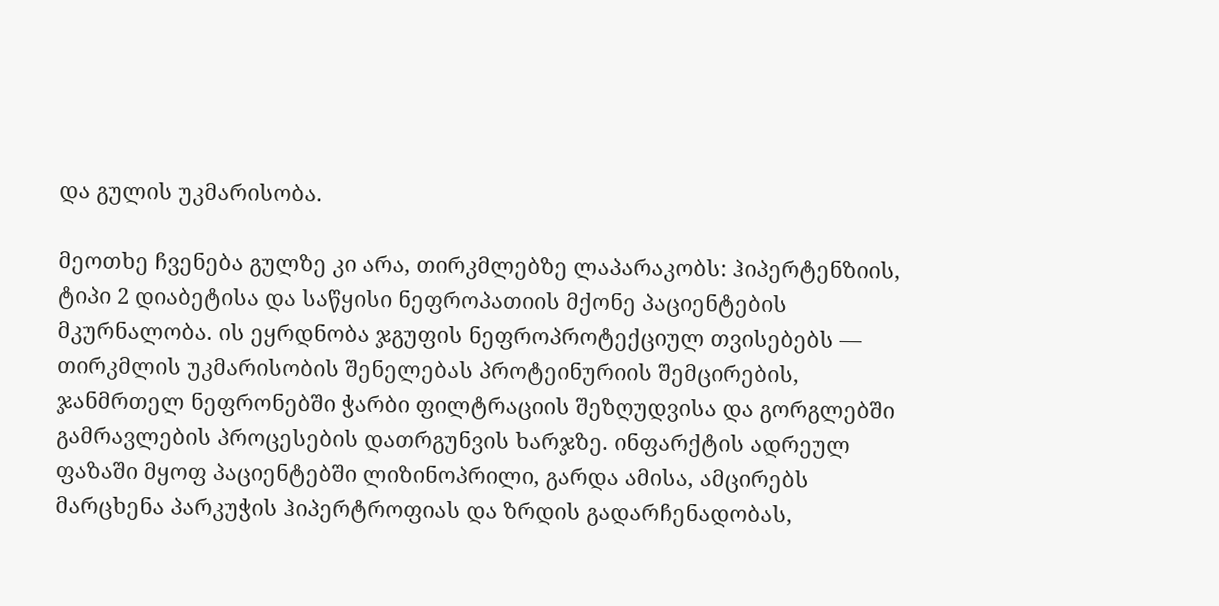და გულის უკმარისობა.

მეოთხე ჩვენება გულზე კი არა, თირკმლებზე ლაპარაკობს: ჰიპერტენზიის, ტიპი 2 დიაბეტისა და საწყისი ნეფროპათიის მქონე პაციენტების მკურნალობა. ის ეყრდნობა ჯგუფის ნეფროპროტექციულ თვისებებს — თირკმლის უკმარისობის შენელებას პროტეინურიის შემცირების, ჯანმრთელ ნეფრონებში ჭარბი ფილტრაციის შეზღუდვისა და გორგლებში გამრავლების პროცესების დათრგუნვის ხარჯზე. ინფარქტის ადრეულ ფაზაში მყოფ პაციენტებში ლიზინოპრილი, გარდა ამისა, ამცირებს მარცხენა პარკუჭის ჰიპერტროფიას და ზრდის გადარჩენადობას,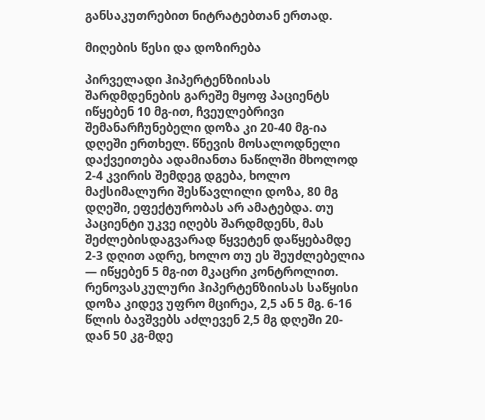განსაკუთრებით ნიტრატებთან ერთად.

მიღების წესი და დოზირება

პირველადი ჰიპერტენზიისას შარდმდენების გარეშე მყოფ პაციენტს იწყებენ 10 მგ-ით, ჩვეულებრივი შემანარჩუნებელი დოზა კი 20-40 მგ-ია დღეში ერთხელ. წნევის მოსალოდნელი დაქვეითება ადამიანთა ნაწილში მხოლოდ 2-4 კვირის შემდეგ დგება, ხოლო მაქსიმალური შესწავლილი დოზა, 80 მგ დღეში, ეფექტურობას არ ამატებდა. თუ პაციენტი უკვე იღებს შარდმდენს, მას შეძლებისდაგვარად წყვეტენ დაწყებამდე 2-3 დღით ადრე, ხოლო თუ ეს შეუძლებელია — იწყებენ 5 მგ-ით მკაცრი კონტროლით. რენოვასკულური ჰიპერტენზიისას საწყისი დოზა კიდევ უფრო მცირეა, 2,5 ან 5 მგ. 6-16 წლის ბავშვებს აძლევენ 2,5 მგ დღეში 20-დან 50 კგ-მდე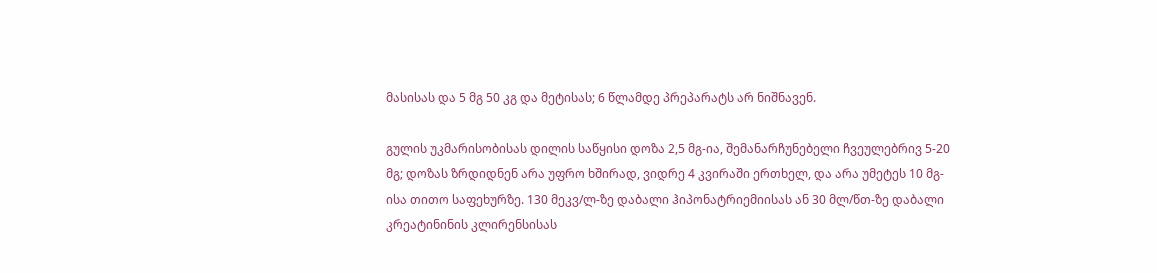მასისას და 5 მგ 50 კგ და მეტისას; 6 წლამდე პრეპარატს არ ნიშნავენ.

გულის უკმარისობისას დილის საწყისი დოზა 2,5 მგ-ია, შემანარჩუნებელი ჩვეულებრივ 5-20 მგ; დოზას ზრდიდნენ არა უფრო ხშირად, ვიდრე 4 კვირაში ერთხელ, და არა უმეტეს 10 მგ-ისა თითო საფეხურზე. 130 მეკვ/ლ-ზე დაბალი ჰიპონატრიემიისას ან 30 მლ/წთ-ზე დაბალი კრეატინინის კლირენსისას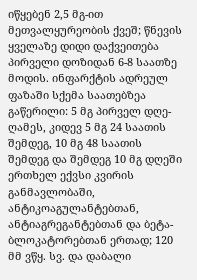იწყებენ 2,5 მგ-ით მეთვალყურეობის ქვეშ; წნევის ყველაზე დიდი დაქვეითება პირველი დოზიდან 6-8 საათზე მოდის. ინფარქტის ადრეულ ფაზაში სქემა საათებზეა გაწერილი: 5 მგ პირველ დღე-ღამეს, კიდევ 5 მგ 24 საათის შემდეგ, 10 მგ 48 საათის შემდეგ და შემდეგ 10 მგ დღეში ერთხელ ექვსი კვირის განმავლობაში, ანტიკოაგულანტებთან, ანტიაგრეგანტებთან და ბეტა-ბლოკატორებთან ერთად; 120 მმ ვწყ. სვ. და დაბალი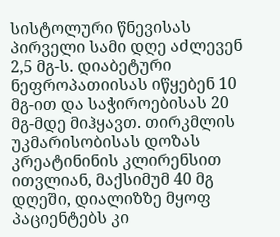სისტოლური წნევისას პირველი სამი დღე აძლევენ 2,5 მგ-ს. დიაბეტური ნეფროპათიისას იწყებენ 10 მგ-ით და საჭიროებისას 20 მგ-მდე მიჰყავთ. თირკმლის უკმარისობისას დოზას კრეატინინის კლირენსით ითვლიან, მაქსიმუმ 40 მგ დღეში, დიალიზზე მყოფ პაციენტებს კი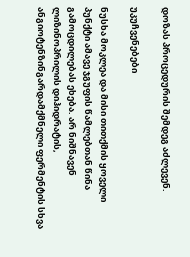დოზას პროცედურის შემდეგ აძლევენ.

უკუჩვენებები

ნუსხა მოკლეა და მისი თითქმის ყოველი პუნქტი ამავე ჯგუფის წამლებთან წინა გამოცდილებას ეხება. არ ნიშნავენ ლიზინოპრილის დიჰიდრატის, ანგიოტენზინგარდამქმნელი ფერმენტის სხვა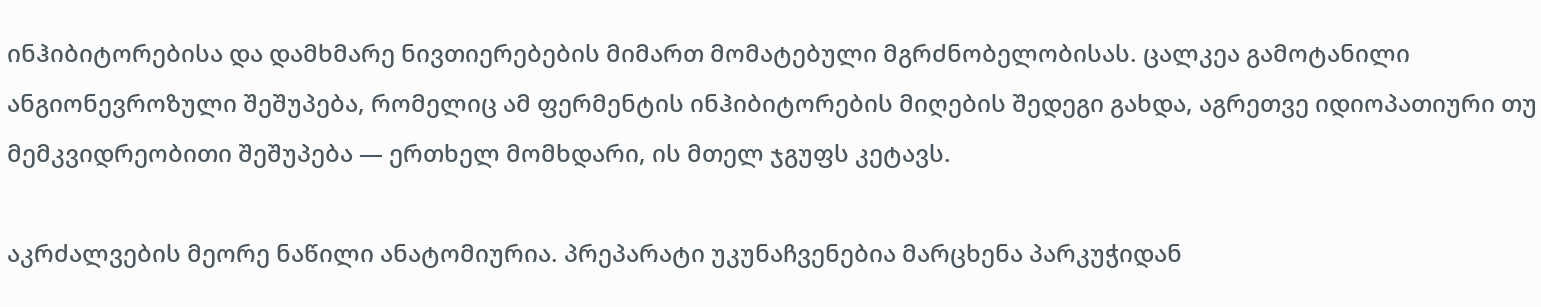ინჰიბიტორებისა და დამხმარე ნივთიერებების მიმართ მომატებული მგრძნობელობისას. ცალკეა გამოტანილი ანგიონევროზული შეშუპება, რომელიც ამ ფერმენტის ინჰიბიტორების მიღების შედეგი გახდა, აგრეთვე იდიოპათიური თუ მემკვიდრეობითი შეშუპება — ერთხელ მომხდარი, ის მთელ ჯგუფს კეტავს.

აკრძალვების მეორე ნაწილი ანატომიურია. პრეპარატი უკუნაჩვენებია მარცხენა პარკუჭიდან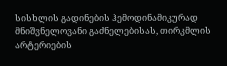სისხლის გადინების ჰემოდინამიკურად მნიშვნელოვანი გაძნელებისას, თირკმლის არტერიების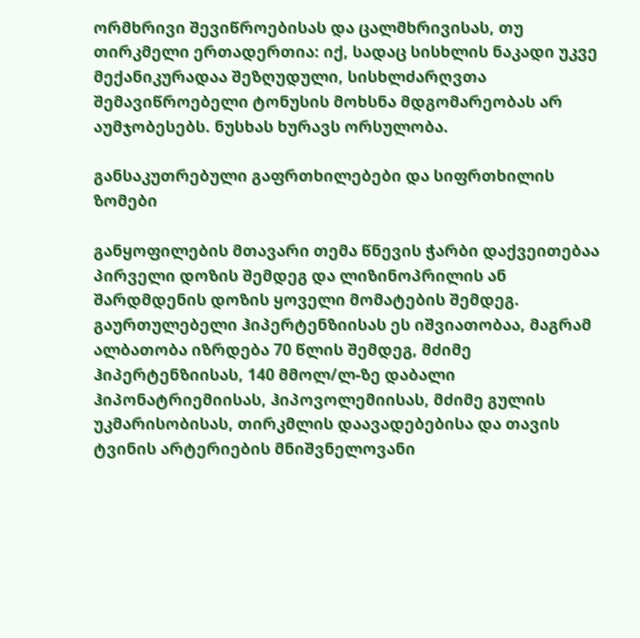ორმხრივი შევიწროებისას და ცალმხრივისას, თუ თირკმელი ერთადერთია: იქ, სადაც სისხლის ნაკადი უკვე მექანიკურადაა შეზღუდული, სისხლძარღვთა შემავიწროებელი ტონუსის მოხსნა მდგომარეობას არ აუმჯობესებს. ნუსხას ხურავს ორსულობა.

განსაკუთრებული გაფრთხილებები და სიფრთხილის ზომები

განყოფილების მთავარი თემა წნევის ჭარბი დაქვეითებაა პირველი დოზის შემდეგ და ლიზინოპრილის ან შარდმდენის დოზის ყოველი მომატების შემდეგ. გაურთულებელი ჰიპერტენზიისას ეს იშვიათობაა, მაგრამ ალბათობა იზრდება 70 წლის შემდეგ, მძიმე ჰიპერტენზიისას, 140 მმოლ/ლ-ზე დაბალი ჰიპონატრიემიისას, ჰიპოვოლემიისას, მძიმე გულის უკმარისობისას, თირკმლის დაავადებებისა და თავის ტვინის არტერიების მნიშვნელოვანი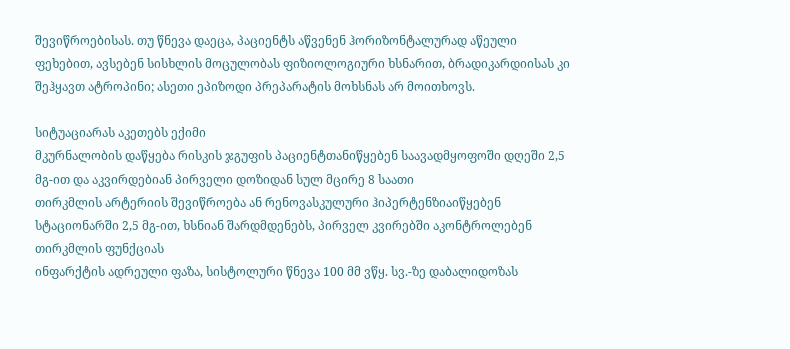შევიწროებისას. თუ წნევა დაეცა, პაციენტს აწვენენ ჰორიზონტალურად აწეული ფეხებით, ავსებენ სისხლის მოცულობას ფიზიოლოგიური ხსნარით, ბრადიკარდიისას კი შეჰყავთ ატროპინი; ასეთი ეპიზოდი პრეპარატის მოხსნას არ მოითხოვს.

სიტუაციარას აკეთებს ექიმი
მკურნალობის დაწყება რისკის ჯგუფის პაციენტთანიწყებენ საავადმყოფოში დღეში 2,5 მგ-ით და აკვირდებიან პირველი დოზიდან სულ მცირე 8 საათი
თირკმლის არტერიის შევიწროება ან რენოვასკულური ჰიპერტენზიაიწყებენ სტაციონარში 2,5 მგ-ით, ხსნიან შარდმდენებს, პირველ კვირებში აკონტროლებენ თირკმლის ფუნქციას
ინფარქტის ადრეული ფაზა, სისტოლური წნევა 100 მმ ვწყ. სვ.-ზე დაბალიდოზას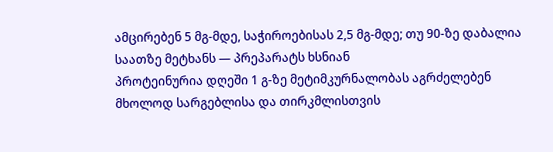ამცირებენ 5 მგ-მდე, საჭიროებისას 2,5 მგ-მდე; თუ 90-ზე დაბალია საათზე მეტხანს — პრეპარატს ხსნიან
პროტეინურია დღეში 1 გ-ზე მეტიმკურნალობას აგრძელებენ მხოლოდ სარგებლისა და თირკმლისთვის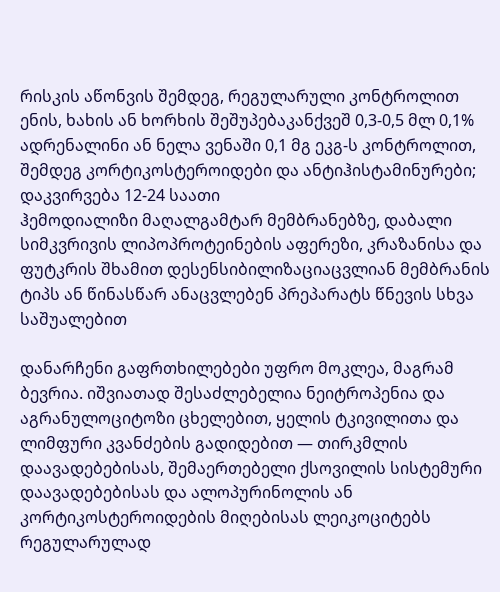რისკის აწონვის შემდეგ, რეგულარული კონტროლით
ენის, ხახის ან ხორხის შეშუპებაკანქვეშ 0,3-0,5 მლ 0,1% ადრენალინი ან ნელა ვენაში 0,1 მგ ეკგ-ს კონტროლით, შემდეგ კორტიკოსტეროიდები და ანტიჰისტამინურები; დაკვირვება 12-24 საათი
ჰემოდიალიზი მაღალგამტარ მემბრანებზე, დაბალი სიმკვრივის ლიპოპროტეინების აფერეზი, კრაზანისა და ფუტკრის შხამით დესენსიბილიზაციაცვლიან მემბრანის ტიპს ან წინასწარ ანაცვლებენ პრეპარატს წნევის სხვა საშუალებით

დანარჩენი გაფრთხილებები უფრო მოკლეა, მაგრამ ბევრია. იშვიათად შესაძლებელია ნეიტროპენია და აგრანულოციტოზი ცხელებით, ყელის ტკივილითა და ლიმფური კვანძების გადიდებით — თირკმლის დაავადებებისას, შემაერთებელი ქსოვილის სისტემური დაავადებებისას და ალოპურინოლის ან კორტიკოსტეროიდების მიღებისას ლეიკოციტებს რეგულარულად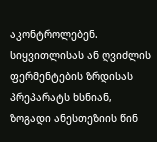აკონტროლებენ. სიყვითლისას ან ღვიძლის ფერმენტების ზრდისას პრეპარატს ხსნიან, ზოგადი ანესთეზიის წინ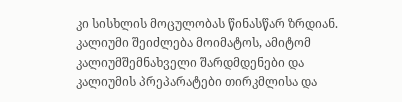კი სისხლის მოცულობას წინასწარ ზრდიან. კალიუმი შეიძლება მოიმატოს, ამიტომ კალიუმშემნახველი შარდმდენები და კალიუმის პრეპარატები თირკმლისა და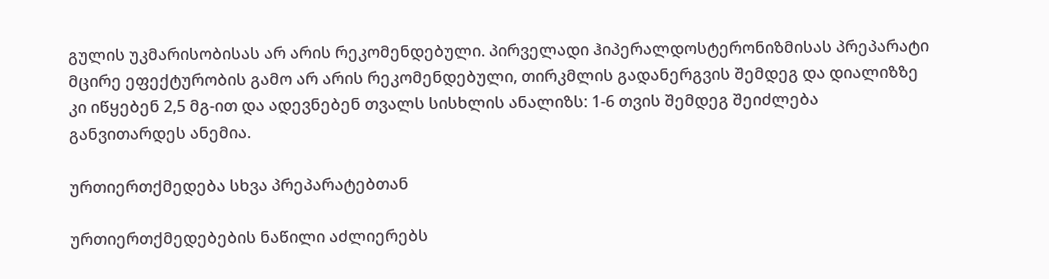გულის უკმარისობისას არ არის რეკომენდებული. პირველადი ჰიპერალდოსტერონიზმისას პრეპარატი მცირე ეფექტურობის გამო არ არის რეკომენდებული, თირკმლის გადანერგვის შემდეგ და დიალიზზე კი იწყებენ 2,5 მგ-ით და ადევნებენ თვალს სისხლის ანალიზს: 1-6 თვის შემდეგ შეიძლება განვითარდეს ანემია.

ურთიერთქმედება სხვა პრეპარატებთან

ურთიერთქმედებების ნაწილი აძლიერებს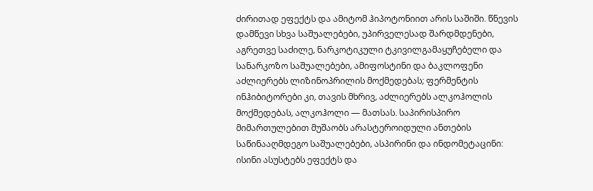ძირითად ეფექტს და ამიტომ ჰიპოტონიით არის საშიში. წნევის დამწევი სხვა საშუალებები, უპირველესად შარდმდენები, აგრეთვე საძილე, ნარკოტიკული ტკივილგამაყუჩებელი და სანარკოზო საშუალებები, ამიფოსტინი და ბაკლოფენი აძლიერებს ლიზინოპრილის მოქმედებას; ფერმენტის ინჰიბიტორები კი, თავის მხრივ, აძლიერებს ალკოჰოლის მოქმედებას, ალკოჰოლი — მათსას. საპირისპირო მიმართულებით მუშაობს არასტეროიდული ანთების საწინააღმდეგო საშუალებები, ასპირინი და ინდომეტაცინი: ისინი ასუსტებს ეფექტს და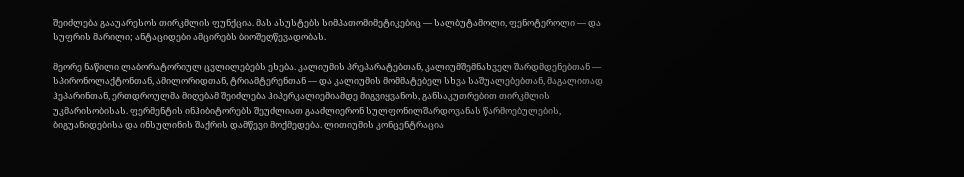შეიძლება გააუარესოს თირკმლის ფუნქცია. მას ასუსტებს სიმპათომიმეტიკებიც — სალბუტამოლი, ფენოტეროლი — და სუფრის მარილი; ანტაციდები ამცირებს ბიოშეღწევადობას.

მეორე ნაწილი ლაბორატორიულ ცვლილებებს ეხება. კალიუმის პრეპარატებთან, კალიუმშემნახველ შარდმდენებთან — სპირონოლაქტონთან, ამილორიდთან, ტრიამტერენთან — და კალიუმის მომმატებელ სხვა საშუალებებთან, მაგალითად ჰეპარინთან, ერთდროულმა მიღებამ შეიძლება ჰიპერკალიემიამდე მიგვიყვანოს, განსაკუთრებით თირკმლის უკმარისობისას. ფერმენტის ინჰიბიტორებს შეუძლიათ გააძლიერონ სულფონილშარდოვანას წარმოებულების, ბიგუანიდებისა და ინსულინის შაქრის დამწევი მოქმედება. ლითიუმის კონცენტრაცია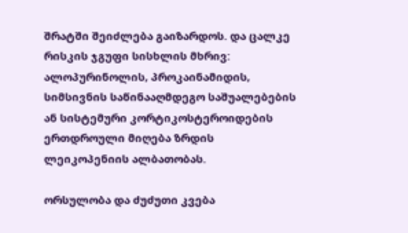შრატში შეიძლება გაიზარდოს. და ცალკე რისკის ჯგუფი სისხლის მხრივ: ალოპურინოლის, პროკაინამიდის, სიმსივნის საწინააღმდეგო საშუალებების ან სისტემური კორტიკოსტეროიდების ერთდროული მიღება ზრდის ლეიკოპენიის ალბათობას.

ორსულობა და ძუძუთი კვება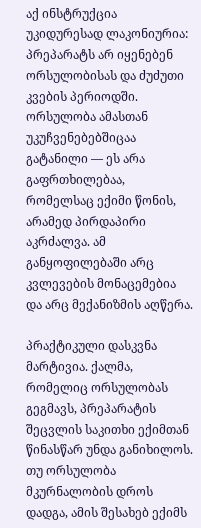აქ ინსტრუქცია უკიდურესად ლაკონიურია: პრეპარატს არ იყენებენ ორსულობისას და ძუძუთი კვების პერიოდში. ორსულობა ამასთან უკუჩვენებებშიცაა გატანილი — ეს არა გაფრთხილებაა, რომელსაც ექიმი წონის, არამედ პირდაპირი აკრძალვა. ამ განყოფილებაში არც კვლევების მონაცემებია და არც მექანიზმის აღწერა.

პრაქტიკული დასკვნა მარტივია. ქალმა, რომელიც ორსულობას გეგმავს, პრეპარატის შეცვლის საკითხი ექიმთან წინასწარ უნდა განიხილოს. თუ ორსულობა მკურნალობის დროს დადგა, ამის შესახებ ექიმს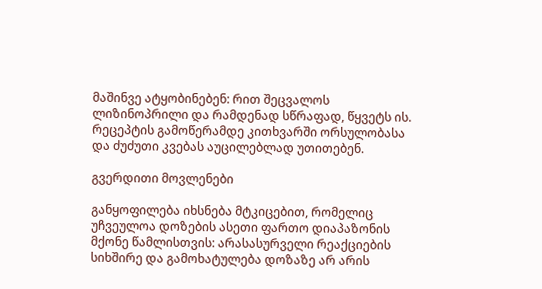მაშინვე ატყობინებენ: რით შეცვალოს ლიზინოპრილი და რამდენად სწრაფად, წყვეტს ის. რეცეპტის გამოწერამდე კითხვარში ორსულობასა და ძუძუთი კვებას აუცილებლად უთითებენ.

გვერდითი მოვლენები

განყოფილება იხსნება მტკიცებით, რომელიც უჩვეულოა დოზების ასეთი ფართო დიაპაზონის მქონე წამლისთვის: არასასურველი რეაქციების სიხშირე და გამოხატულება დოზაზე არ არის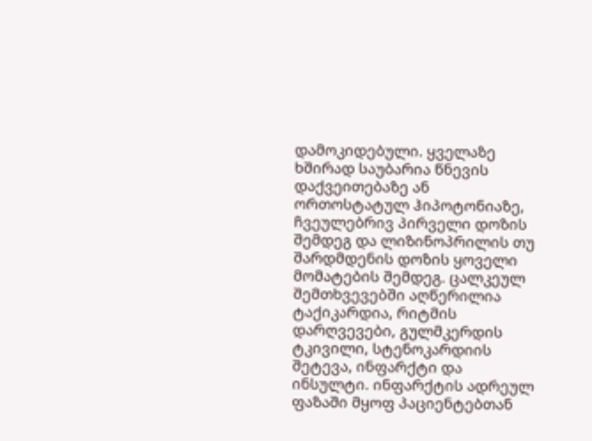დამოკიდებული. ყველაზე ხშირად საუბარია წნევის დაქვეითებაზე ან ორთოსტატულ ჰიპოტონიაზე, ჩვეულებრივ პირველი დოზის შემდეგ და ლიზინოპრილის თუ შარდმდენის დოზის ყოველი მომატების შემდეგ. ცალკეულ შემთხვევებში აღწერილია ტაქიკარდია, რიტმის დარღვევები, გულმკერდის ტკივილი, სტენოკარდიის შეტევა, ინფარქტი და ინსულტი. ინფარქტის ადრეულ ფაზაში მყოფ პაციენტებთან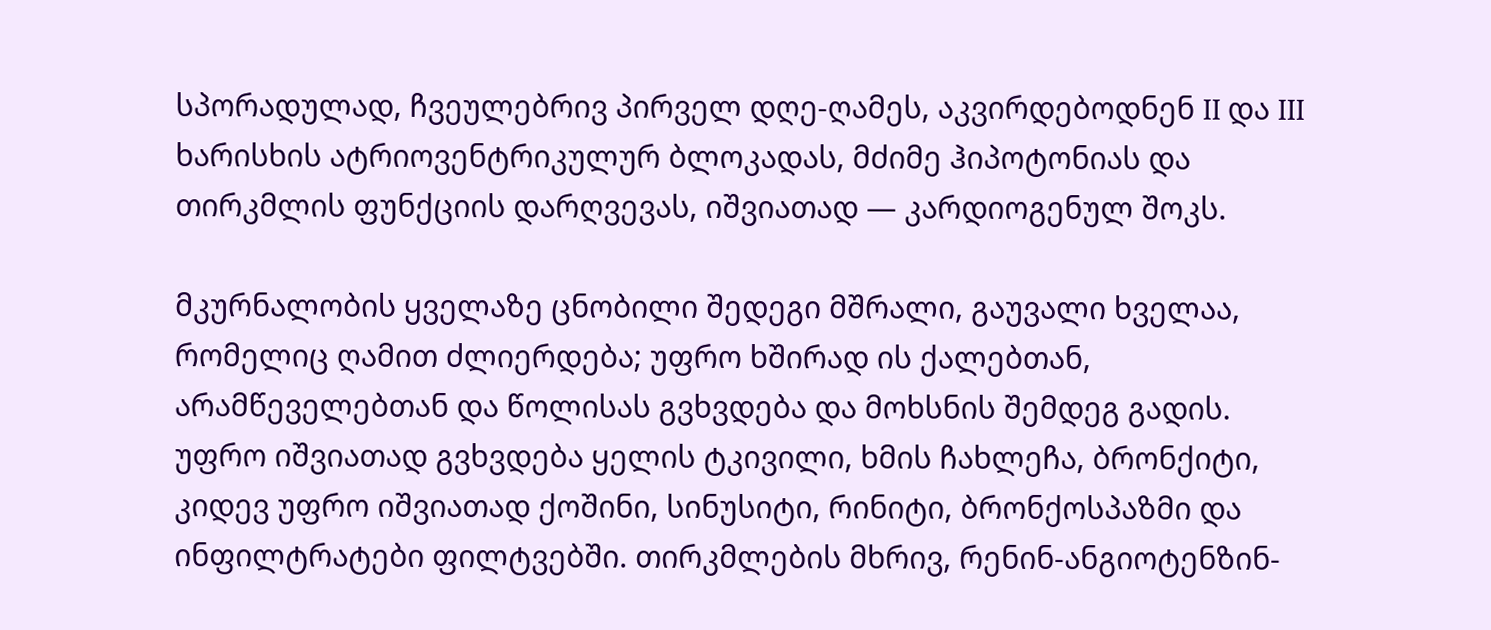სპორადულად, ჩვეულებრივ პირველ დღე-ღამეს, აკვირდებოდნენ II და III ხარისხის ატრიოვენტრიკულურ ბლოკადას, მძიმე ჰიპოტონიას და თირკმლის ფუნქციის დარღვევას, იშვიათად — კარდიოგენულ შოკს.

მკურნალობის ყველაზე ცნობილი შედეგი მშრალი, გაუვალი ხველაა, რომელიც ღამით ძლიერდება; უფრო ხშირად ის ქალებთან, არამწეველებთან და წოლისას გვხვდება და მოხსნის შემდეგ გადის. უფრო იშვიათად გვხვდება ყელის ტკივილი, ხმის ჩახლეჩა, ბრონქიტი, კიდევ უფრო იშვიათად ქოშინი, სინუსიტი, რინიტი, ბრონქოსპაზმი და ინფილტრატები ფილტვებში. თირკმლების მხრივ, რენინ-ანგიოტენზინ-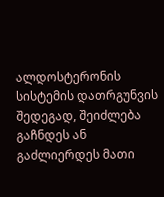ალდოსტერონის სისტემის დათრგუნვის შედეგად, შეიძლება გაჩნდეს ან გაძლიერდეს მათი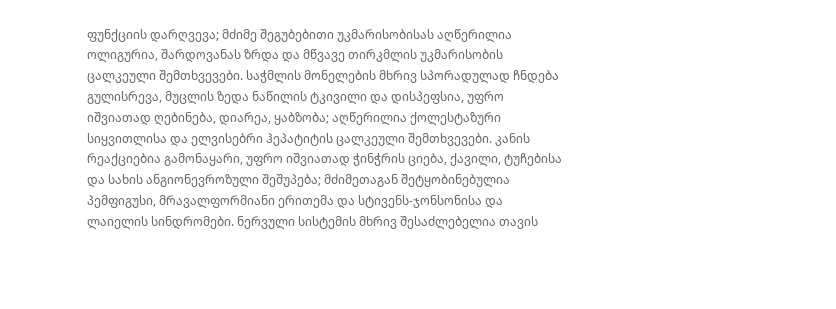ფუნქციის დარღვევა; მძიმე შეგუბებითი უკმარისობისას აღწერილია ოლიგურია, შარდოვანას ზრდა და მწვავე თირკმლის უკმარისობის ცალკეული შემთხვევები. საჭმლის მონელების მხრივ სპორადულად ჩნდება გულისრევა, მუცლის ზედა ნაწილის ტკივილი და დისპეფსია, უფრო იშვიათად ღებინება, დიარეა, ყაბზობა; აღწერილია ქოლესტაზური სიყვითლისა და ელვისებრი ჰეპატიტის ცალკეული შემთხვევები. კანის რეაქციებია გამონაყარი, უფრო იშვიათად ჭინჭრის ციება, ქავილი, ტუჩებისა და სახის ანგიონევროზული შეშუპება; მძიმეთაგან შეტყობინებულია პემფიგუსი, მრავალფორმიანი ერითემა და სტივენს-ჯონსონისა და ლაიელის სინდრომები. ნერვული სისტემის მხრივ შესაძლებელია თავის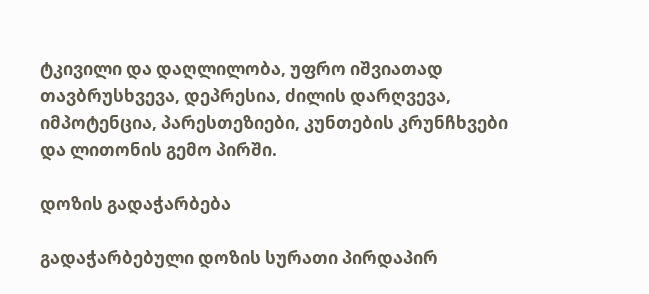ტკივილი და დაღლილობა, უფრო იშვიათად თავბრუსხვევა, დეპრესია, ძილის დარღვევა, იმპოტენცია, პარესთეზიები, კუნთების კრუნჩხვები და ლითონის გემო პირში.

დოზის გადაჭარბება

გადაჭარბებული დოზის სურათი პირდაპირ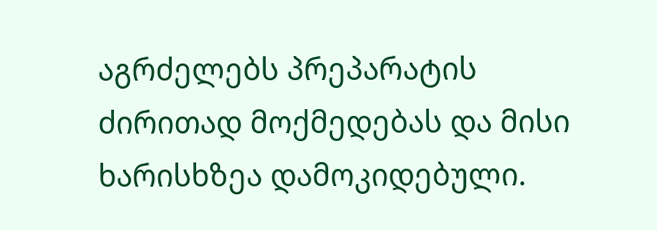აგრძელებს პრეპარატის ძირითად მოქმედებას და მისი ხარისხზეა დამოკიდებული.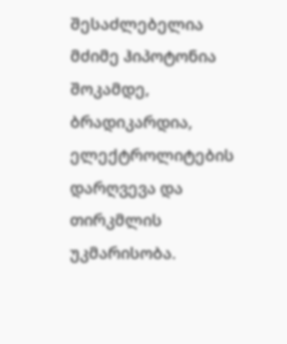შესაძლებელია მძიმე ჰიპოტონია შოკამდე, ბრადიკარდია, ელექტროლიტების დარღვევა და თირკმლის უკმარისობა.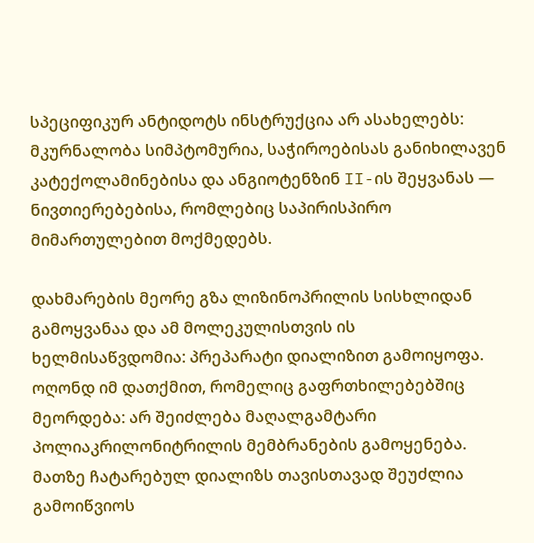სპეციფიკურ ანტიდოტს ინსტრუქცია არ ასახელებს: მკურნალობა სიმპტომურია, საჭიროებისას განიხილავენ კატექოლამინებისა და ანგიოტენზინ II-ის შეყვანას — ნივთიერებებისა, რომლებიც საპირისპირო მიმართულებით მოქმედებს.

დახმარების მეორე გზა ლიზინოპრილის სისხლიდან გამოყვანაა და ამ მოლეკულისთვის ის ხელმისაწვდომია: პრეპარატი დიალიზით გამოიყოფა. ოღონდ იმ დათქმით, რომელიც გაფრთხილებებშიც მეორდება: არ შეიძლება მაღალგამტარი პოლიაკრილონიტრილის მემბრანების გამოყენება. მათზე ჩატარებულ დიალიზს თავისთავად შეუძლია გამოიწვიოს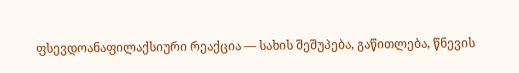ფსევდოანაფილაქსიური რეაქცია — სახის შეშუპება, გაწითლება, წნევის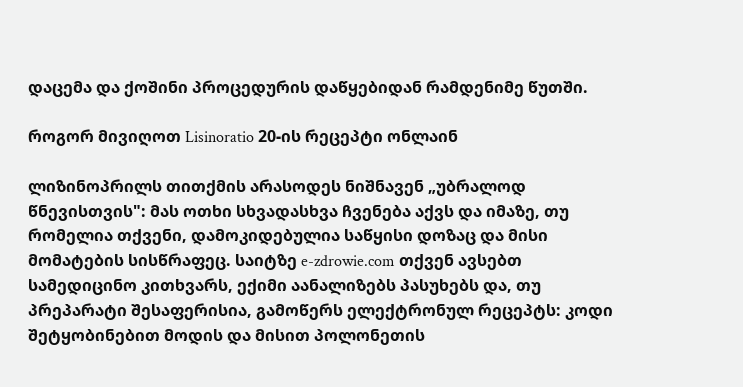დაცემა და ქოშინი პროცედურის დაწყებიდან რამდენიმე წუთში.

როგორ მივიღოთ Lisinoratio 20-ის რეცეპტი ონლაინ

ლიზინოპრილს თითქმის არასოდეს ნიშნავენ „უბრალოდ წნევისთვის": მას ოთხი სხვადასხვა ჩვენება აქვს და იმაზე, თუ რომელია თქვენი, დამოკიდებულია საწყისი დოზაც და მისი მომატების სისწრაფეც. საიტზე e-zdrowie.com თქვენ ავსებთ სამედიცინო კითხვარს, ექიმი აანალიზებს პასუხებს და, თუ პრეპარატი შესაფერისია, გამოწერს ელექტრონულ რეცეპტს: კოდი შეტყობინებით მოდის და მისით პოლონეთის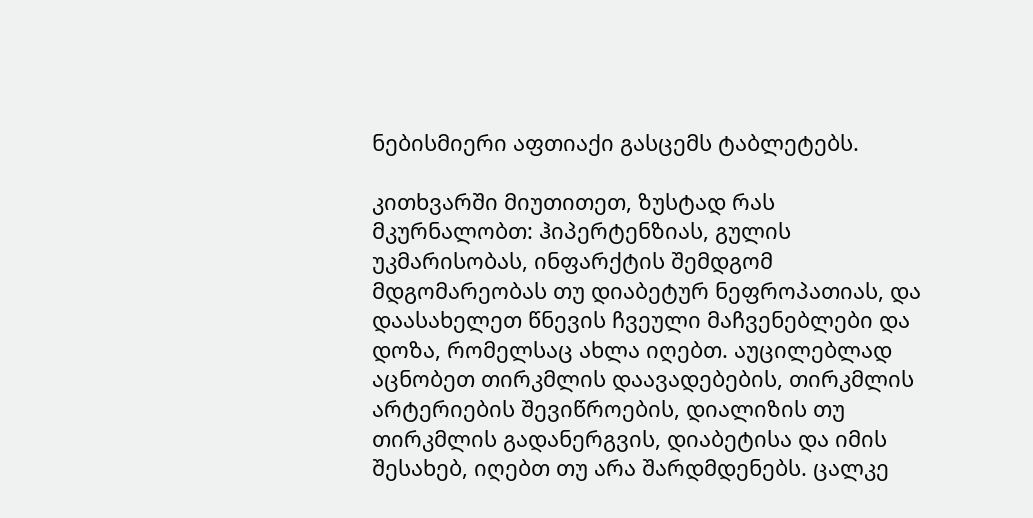ნებისმიერი აფთიაქი გასცემს ტაბლეტებს.

კითხვარში მიუთითეთ, ზუსტად რას მკურნალობთ: ჰიპერტენზიას, გულის უკმარისობას, ინფარქტის შემდგომ მდგომარეობას თუ დიაბეტურ ნეფროპათიას, და დაასახელეთ წნევის ჩვეული მაჩვენებლები და დოზა, რომელსაც ახლა იღებთ. აუცილებლად აცნობეთ თირკმლის დაავადებების, თირკმლის არტერიების შევიწროების, დიალიზის თუ თირკმლის გადანერგვის, დიაბეტისა და იმის შესახებ, იღებთ თუ არა შარდმდენებს. ცალკე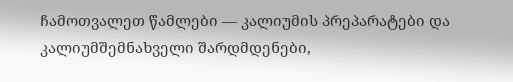ჩამოთვალეთ წამლები — კალიუმის პრეპარატები და კალიუმშემნახველი შარდმდენები,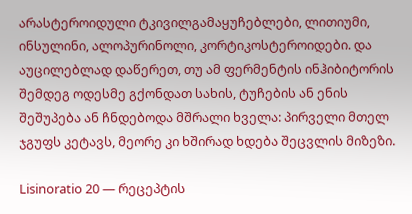არასტეროიდული ტკივილგამაყუჩებლები, ლითიუმი, ინსულინი, ალოპურინოლი, კორტიკოსტეროიდები. და აუცილებლად დაწერეთ, თუ ამ ფერმენტის ინჰიბიტორის შემდეგ ოდესმე გქონდათ სახის, ტუჩების ან ენის შეშუპება ან ჩნდებოდა მშრალი ხველა: პირველი მთელ ჯგუფს კეტავს, მეორე კი ხშირად ხდება შეცვლის მიზეზი.

Lisinoratio 20 — რეცეპტის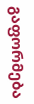გაფორმება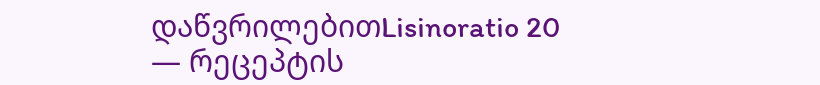დაწვრილებითLisinoratio 20 — რეცეპტის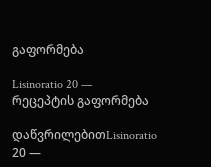გაფორმება

Lisinoratio 20 — რეცეპტის გაფორმება

დაწვრილებითLisinoratio 20 —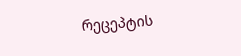რეცეპტის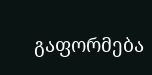გაფორმება